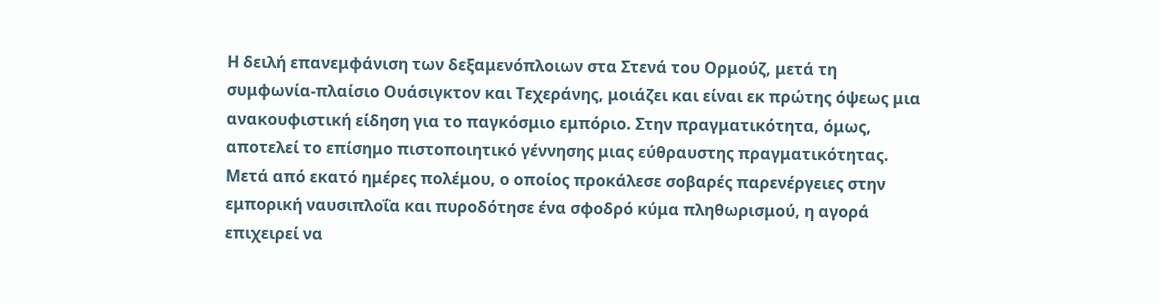Η δειλή επανεμφάνιση των δεξαμενόπλοιων στα Στενά του Ορμούζ, μετά τη συμφωνία-πλαίσιο Ουάσιγκτον και Τεχεράνης, μοιάζει και είναι εκ πρώτης όψεως μια ανακουφιστική είδηση για το παγκόσμιο εμπόριο. Στην πραγματικότητα, όμως, αποτελεί το επίσημο πιστοποιητικό γέννησης μιας εύθραυστης πραγματικότητας. Μετά από εκατό ημέρες πολέμου, ο οποίος προκάλεσε σοβαρές παρενέργειες στην εμπορική ναυσιπλοΐα και πυροδότησε ένα σφοδρό κύμα πληθωρισμού, η αγορά επιχειρεί να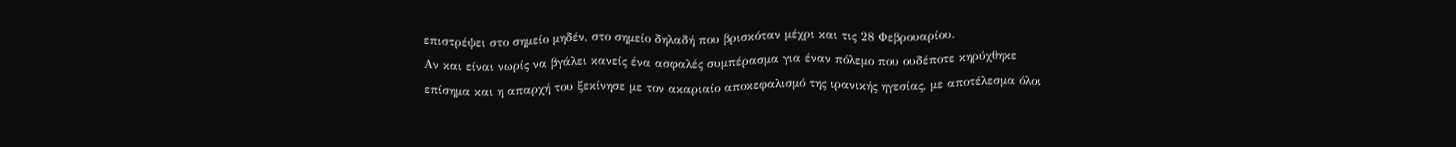επιστρέψει στο σημείο μηδέν, στο σημείο δηλαδή που βρισκόταν μέχρι και τις 28 Φεβρουαρίου.
Αν και είναι νωρίς να βγάλει κανείς ένα ασφαλές συμπέρασμα για έναν πόλεμο που ουδέποτε κηρύχθηκε επίσημα και η απαρχή του ξεκίνησε με τον ακαριαίο αποκεφαλισμό της ιρανικής ηγεσίας, με αποτέλεσμα όλοι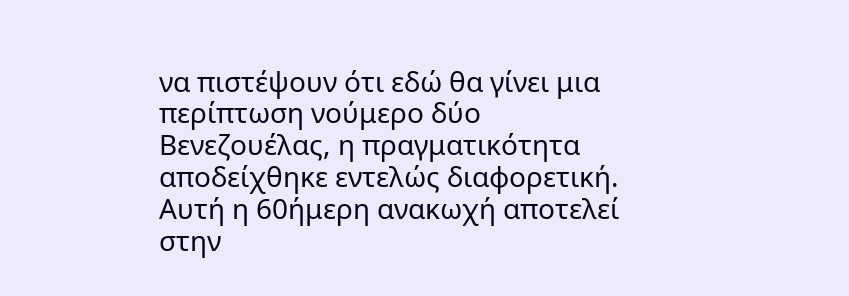να πιστέψουν ότι εδώ θα γίνει μια περίπτωση νούμερο δύο Βενεζουέλας, η πραγματικότητα αποδείχθηκε εντελώς διαφορετική. Αυτή η 60ήμερη ανακωχή αποτελεί στην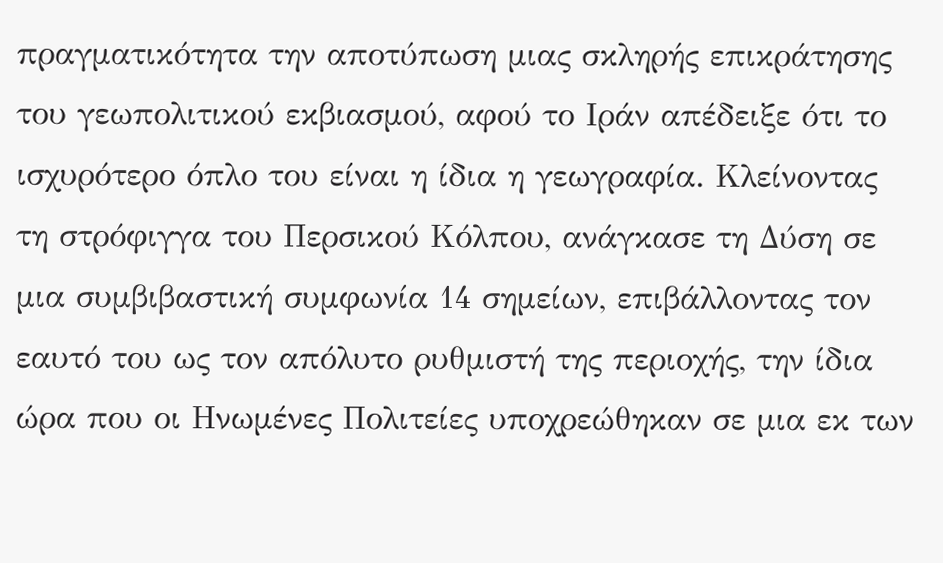πραγματικότητα την αποτύπωση μιας σκληρής επικράτησης του γεωπολιτικού εκβιασμού, αφού το Ιράν απέδειξε ότι το ισχυρότερο όπλο του είναι η ίδια η γεωγραφία. Κλείνοντας τη στρόφιγγα του Περσικού Κόλπου, ανάγκασε τη Δύση σε μια συμβιβαστική συμφωνία 14 σημείων, επιβάλλοντας τον εαυτό του ως τον απόλυτο ρυθμιστή της περιοχής, την ίδια ώρα που οι Ηνωμένες Πολιτείες υποχρεώθηκαν σε μια εκ των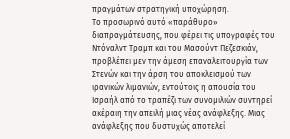πραγμάτων στρατηγική υποχώρηση.
Το προσωρινό αυτό «παράθυρο» διαπραγμάτευσης, που φέρει τις υπογραφές του Ντόναλντ Τραμπ και του Μασούντ Πεζεσκιάν, προβλέπει μεν την άμεση επαναλειτουργία των Στενών και την άρση του αποκλεισμού των ιρανικών λιμανιών, εντούτοις η απουσία του Ισραήλ από το τραπέζι των συνομιλιών συντηρεί ακέραιη την απειλή μιας νέας ανάφλεξης. Μιας ανάφλεξης που δυστυχώς αποτελεί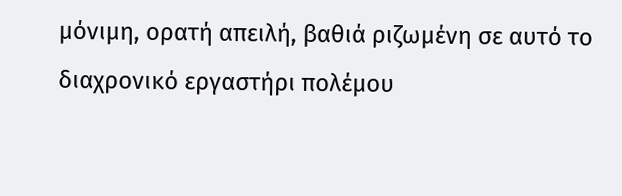μόνιμη, ορατή απειλή, βαθιά ριζωμένη σε αυτό το διαχρονικό εργαστήρι πολέμου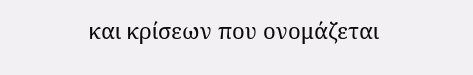και κρίσεων που ονομάζεται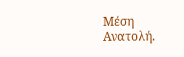Μέση Ανατολή.